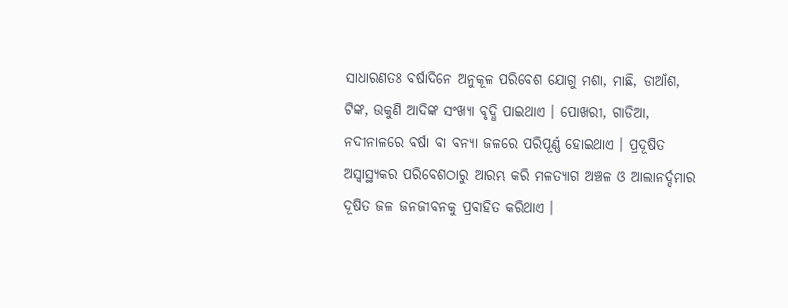ସାଧାରଣତଃ ବର୍ଷାଦିନେ ଅନୁକୂଳ ପରିବେଶ ଯୋଗୁ ମଶା, ମାଛି, ଡାଆଁଶ, ଟିଙ୍କ, ଉକୁଣି ଆଦିଙ୍କ ସଂଖ୍ୟା ବୃଦ୍ଧି ପାଇଥାଏ । ପୋଖରୀ, ଗାଡିଆ, ନଦୀନାଳରେ ବର୍ଷା ବା ବନ୍ୟା ଜଳରେ ପରିପୂର୍ଣ୍ଣ ହୋଇଥାଏ । ପ୍ରଦୂଷିତ ଅସ୍ଵାସ୍ଥ୍ୟକର ପରିବେଶଠାରୁ ଆରମ୍ଭ କରି ମଳତ୍ୟାଗ ଅଞ୍ଚଳ ଓ ଆଲାନର୍ଦ୍ଦମାର ଦୂଷିତ ଜଳ ଜନଜୀବନକୁ ପ୍ରବାହିତ କରିଥାଏ ।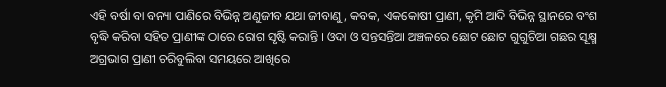ଏହି ବର୍ଷା ବା ବନ୍ୟା ପାଣିରେ ବିଭିନ୍ନ ଅଣୁଜୀବ ଯଥା ଜୀବାଣୁ, କବକ, ଏକକୋଷୀ ପ୍ରାଣୀ, କୃମି ଆଦି ବିଭିନ୍ନ ସ୍ଥାନରେ ବଂଶ ବୃଦ୍ଧି କରିବା ସହିତ ପ୍ରାଣୀଙ୍କ ଠାରେ ରୋଗ ସୃଷ୍ଟି କରାନ୍ତି । ଓଦା ଓ ସନ୍ତସନ୍ତିଆ ଅଞ୍ଚଳରେ ଛୋଟ ଛୋଟ ଗୁଗୁଚିଆ ଗଛର ସୂକ୍ଷ୍ମ ଅଗ୍ରଭାଗ ପ୍ରାଣୀ ଚରିବୁଲିବା ସମୟରେ ଆଖିରେ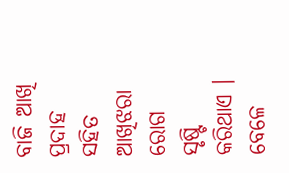ବାଜି ଆଖି ପ୍ରଦାହ ସହିତ ଆଖିଝରା ରୋଗ ସୃଷ୍ଟି କରିଥାଏ । ବେଳେ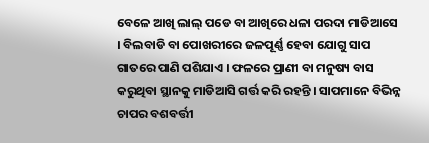ବେଳେ ଆଖି ଲାଲ୍ ପଡେ ବା ଆଖିରେ ଧଳା ପରଦା ମାଡିଆସେ । ବିଲବାଡି ବା ପୋଖରୀରେ ଜଳପୂର୍ଣ୍ଣ ହେବା ଯୋଗୁ ସାପ ଗାତରେ ପାଣି ପଶିଯାଏ । ଫଳରେ ପ୍ରାଣୀ ବା ମନୁଷ୍ୟ ବାସ କରୁଥିବା ସ୍ଥାନକୁ ମାଡିଆସି ଗର୍ତ୍ତ କରି ରହନ୍ତି । ସାପମାନେ ବିଭିନ୍ନ ଚାପର ବଶବର୍ତ୍ତୀ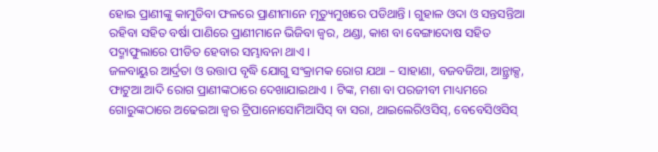ହୋଇ ପ୍ରାଣୀଙ୍କୁ କାମୁଡିବା ଫଳରେ ପ୍ରାଣୀମାନେ ମୃତ୍ୟୁମୁଖରେ ପଡିଥାନ୍ତି । ଗୁହାଳ ଓଦା ଓ ସନ୍ତସନ୍ତିଆ ରହିବା ସହିତ ବର୍ଷା ପାଣିରେ ପ୍ରାଣୀମାନେ ଭିଜିବା ଜ୍ଵର, ଥଣ୍ଡା, କାଶ ବା ବେଙ୍ଗାଦୋଷ ସହିତ ପଦ୍ମାଫୁଲାରେ ପୀଡିତ ହେବାର ସମ୍ଭାବନା ଥାଏ ।
ଜଳବାୟୁର ଆର୍ଦ୍ରତା ଓ ଉତ୍ତାପ ବୃଦ୍ଧି ଯୋଗୁ ସଂକ୍ରାମକ ରୋଗ ଯଥା – ସାହାଣା, ବଜବଜିଆ, ଆନ୍ଥ୍ରାକ୍ସ, ଫାଟୁଆ ଆଦି ରୋଗ ପ୍ରାଣୀଙ୍କଠାରେ ଦେଖାଯାଇଥାଏ । ଟିଙ୍କ, ମଶା ବା ପରଜୀବୀ ମାଧ୍ୟମରେ ଗୋରୁଙ୍କଠାରେ ଅଢେଇଆ ଜ୍ଵର ଟ୍ରିପାନୋସୋମିଆସିସ୍ ବା ସରା, ଥାଇଲେରିଓସିସ୍, ବେବେସିଓସିସ୍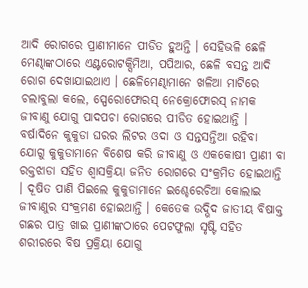ଆଦି ରୋଗରେ ପ୍ରାଣୀମାନେ ପୀଡିତ ହୁଅନ୍ତି । ସେହିଭଳି ଛେଳି ମେଣ୍ଢାଙ୍କଠାରେ ଏଣ୍ଟରୋଟକ୍ସିମିଆ, ପପିଆର, ଛେଳି ବସନ୍ତ ଆଦି ରୋଗ ଦେଖାଯାଇଥାଏ । ଛେଳିମେଣ୍ଢାମାନେ ଖଳିଆ ମାଟିରେ ଚଲାବୁଲା କଲେ, ସ୍ପେରୋଫୋରସ୍ ନେକ୍ରୋଫୋରସ୍ ନାମକ ଜୀବାଣୁ ଯୋଗୁ ପାଦପଚା ରୋଗରେ ପୀଡିତ ହୋଇଥାନ୍ତି । ବର୍ଷାଦିନେ କୁକୁଡା ଘରର ଲିଟର ଓଦା ଓ ସନ୍ତସନ୍ତିଆ ରହିବା ଯୋଗୁ କୁକୁଡାମାନେ ବିଶେଷ କରି ଜୀବାଣୁ ଓ ଏକକୋଷୀ ପ୍ରାଣୀ ବା ରକ୍ତଝାଡା ସହିତ ଶ୍ଵାସକ୍ରିୟା ଜନିତ ରୋଗରେ ସଂକ୍ରମିତ ହୋଇଥାନ୍ତି । ଦୂଷିତ ପାଣି ପିଇଲେ କୁକୁଡାମାନେ ଇଶ୍ଚେରେଚିଆ କୋଲାଇ ଜୀବାଣୁର ସଂକ୍ରମଣ ହୋଇଥାନ୍ତି । କେତେକ ଉଦ୍ଭିଦ ଜାତୀୟ ବିଷାକ୍ତ ଗଛର ପାତ୍ର ଖାଇ ପ୍ରାଣୀଙ୍କଠାରେ ପେଟଫୁଲା ସୃଷ୍ଟି ସହିତ ଶରୀରରେ ବିଷ ପ୍ରକ୍ରିୟା ଯୋଗୁ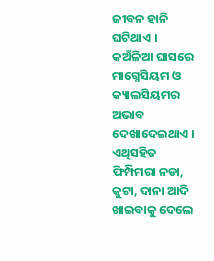ଜୀବନ ହାନି ଘଟିଥାଏ । କଅଁଳିଆ ଘାସରେ ମାଗ୍ନେସିୟମ ଓ କ୍ୟାଲସିୟମର ଅଭାବ ଦେଖାଦେଇଥାଏ । ଏଥିସହିତ ଫିମ୍ପିମରା ନଡା, କୁଟା, ଦାନା ଆଦି ଖାଇବାକୁ ଦେଲେ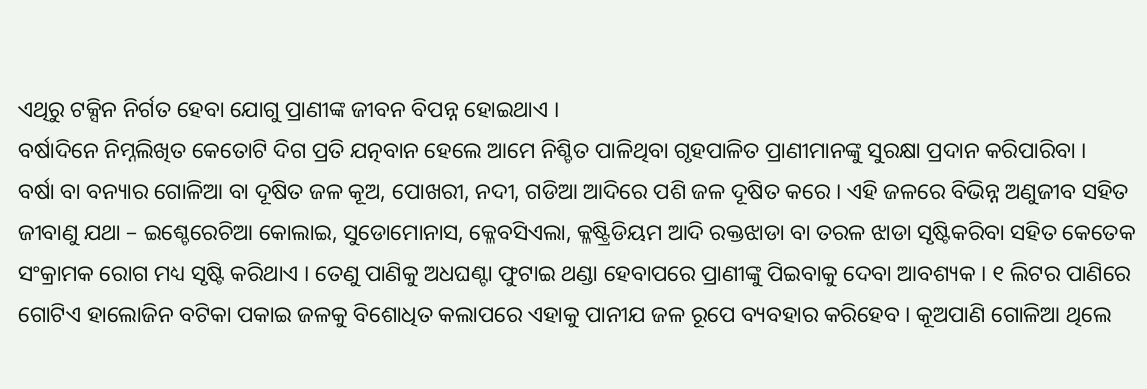ଏଥିରୁ ଟକ୍ସିନ ନିର୍ଗତ ହେବା ଯୋଗୁ ପ୍ରାଣୀଙ୍କ ଜୀବନ ବିପନ୍ନ ହୋଇଥାଏ ।
ବର୍ଷାଦିନେ ନିମ୍ନଲିଖିତ କେତୋଟି ଦିଗ ପ୍ରତି ଯତ୍ନବାନ ହେଲେ ଆମେ ନିଶ୍ଚିତ ପାଳିଥିବା ଗୃହପାଳିତ ପ୍ରାଣୀମାନଙ୍କୁ ସୁରକ୍ଷା ପ୍ରଦାନ କରିପାରିବା ।
ବର୍ଷା ବା ବନ୍ୟାର ଗୋଳିଆ ବା ଦୂଷିତ ଜଳ କୂଅ, ପୋଖରୀ, ନଦୀ, ଗଡିଆ ଆଦିରେ ପଶି ଜଳ ଦୂଷିତ କରେ । ଏହି ଜଳରେ ବିଭିନ୍ନ ଅଣୁଜୀବ ସହିତ ଜୀବାଣୁ ଯଥା – ଇଶ୍ଚେରେଚିଆ କୋଲାଇ, ସୁଡୋମୋନାସ, କ୍ଳେବସିଏଲା, କ୍ଳଷ୍ଟ୍ରିଡିୟମ ଆଦି ରକ୍ତଝାଡା ବା ତରଳ ଝାଡା ସୃଷ୍ଟିକରିବା ସହିତ କେତେକ ସଂକ୍ରାମକ ରୋଗ ମଧ୍ୟ ସୃଷ୍ଟି କରିଥାଏ । ତେଣୁ ପାଣିକୁ ଅଧଘଣ୍ଟା ଫୁଟାଇ ଥଣ୍ଡା ହେବାପରେ ପ୍ରାଣୀଙ୍କୁ ପିଇବାକୁ ଦେବା ଆବଶ୍ୟକ । ୧ ଲିଟର ପାଣିରେ ଗୋଟିଏ ହାଲୋଜିନ ବଟିକା ପକାଇ ଜଳକୁ ବିଶୋଧିତ କଲାପରେ ଏହାକୁ ପାନୀଯ ଜଳ ରୂପେ ବ୍ୟବହାର କରିହେବ । କୂଅପାଣି ଗୋଳିଆ ଥିଲେ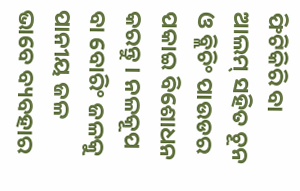ଫିଟିକିରି ବା ଆଲମ୍ ସହିତ ଚୂନ ଓ ବ୍ଲିଚିଂ ପାଉଡର ପକାଇ ବିଶୋଧନ କରନ୍ତୁ । ନଳକୂପ ବା ବୋରିଂ ଜଳକୁ ପାନୀୟ ଜଳ ଭାବେ ବ୍ୟବହାର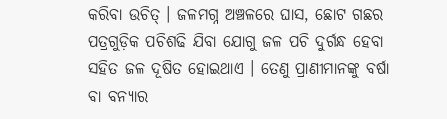କରିବା ଉଚିତ୍ । ଜଳମଗ୍ନ ଅଞ୍ଚଳରେ ଘାସ, ଛୋଟ ଗଛର ପତ୍ରଗୁଡ଼ିକ ପଚିଶଢି ଯିବା ଯୋଗୁ ଜଳ ପଚି ଦୁର୍ଗନ୍ଧ ହେବା ସହିତ ଜଳ ଦୂଷିତ ହୋଇଥାଏ । ତେଣୁ ପ୍ରାଣୀମାନଙ୍କୁ ବର୍ଷା ବା ବନ୍ୟାର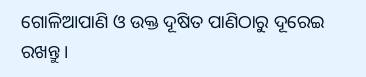ଗୋଳିଆପାଣି ଓ ଉକ୍ତ ଦୂଷିତ ପାଣିଠାରୁ ଦୂରେଇ ରଖନ୍ତୁ ।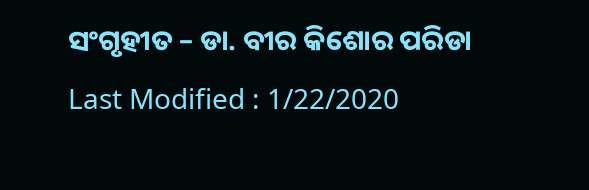ସଂଗୃହୀତ – ଡା. ବୀର କିଶୋର ପରିଡା
Last Modified : 1/22/2020